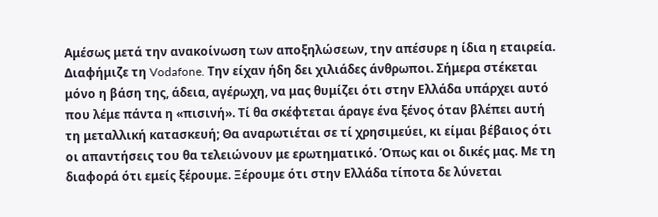Αμέσως μετά την ανακοίνωση των αποξηλώσεων, την απέσυρε η ίδια η εταιρεία. Διαφήμιζε τη Vodafone. Την είχαν ήδη δει χιλιάδες άνθρωποι. Σήμερα στέκεται μόνο η βάση της, άδεια, αγέρωχη, να μας θυμίζει ότι στην Ελλάδα υπάρχει αυτό που λέμε πάντα η «πισινή». Τί θα σκέφτεται άραγε ένα ξένος όταν βλέπει αυτή τη μεταλλική κατασκευή; Θα αναρωτιέται σε τί χρησιμεύει, κι είμαι βέβαιος ότι οι απαντήσεις του θα τελειώνουν με ερωτηματικό. Όπως και οι δικές μας. Με τη διαφορά ότι εμείς ξέρουμε. Ξέρουμε ότι στην Ελλάδα τίποτα δε λύνεται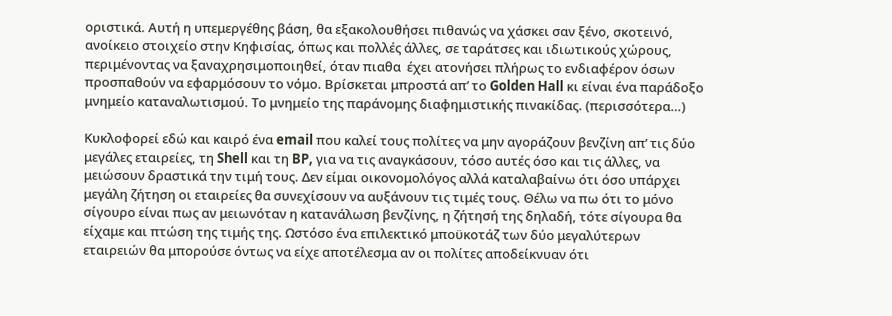οριστικά. Αυτή η υπεμεργέθης βάση, θα εξακολουθήσει πιθανώς να χάσκει σαν ξένο, σκοτεινό, ανοίκειο στοιχείο στην Κηφισίας, όπως και πολλές άλλες, σε ταράτσες και ιδιωτικούς χώρους, περιμένοντας να ξαναχρησιμοποιηθεί, όταν πιαθα  έχει ατονήσει πλήρως το ενδιαφέρον όσων προσπαθούν να εφαρμόσουν το νόμο. Βρίσκεται μπροστά απ’ το Golden Hall κι είναι ένα παράδοξο μνημείο καταναλωτισμού. Το μνημείο της παράνομης διαφημιστικής πινακίδας. (περισσότερα…)

Κυκλοφορεί εδώ και καιρό ένα email που καλεί τους πολίτες να μην αγοράζουν βενζίνη απ’ τις δύο μεγάλες εταιρείες, τη Shell και τη BP, για να τις αναγκάσουν, τόσο αυτές όσο και τις άλλες, να μειώσουν δραστικά την τιμή τους. Δεν είμαι οικονομολόγος αλλά καταλαβαίνω ότι όσο υπάρχει μεγάλη ζήτηση οι εταιρείες θα συνεχίσουν να αυξάνουν τις τιμές τους. Θέλω να πω ότι το μόνο σίγουρο είναι πως αν μειωνόταν η κατανάλωση βενζίνης, η ζήτησή της δηλαδή, τότε σίγουρα θα είχαμε και πτώση της τιμής της. Ωστόσο ένα επιλεκτικό μποϋκοτάζ των δύο μεγαλύτερων εταιρειών θα μπορούσε όντως να είχε αποτέλεσμα αν οι πολίτες αποδείκνυαν ότι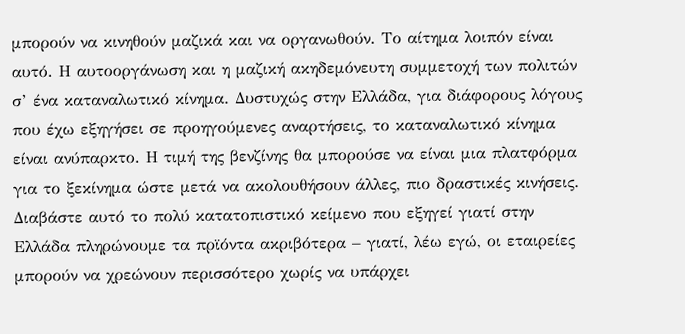μπορούν να κινηθούν μαζικά και να οργανωθούν. Το αίτημα λοιπόν είναι αυτό. Η αυτοοργάνωση και η μαζική ακηδεμόνευτη συμμετοχή των πολιτών σ’ ένα καταναλωτικό κίνημα. Δυστυχώς στην Ελλάδα, για διάφορους λόγους που έχω εξηγήσει σε προηγούμενες αναρτήσεις, το καταναλωτικό κίνημα είναι ανύπαρκτο. Η τιμή της βενζίνης θα μπορούσε να είναι μια πλατφόρμα για το ξεκίνημα ώστε μετά να ακολουθήσουν άλλες, πιο δραστικές κινήσεις. Διαβάστε αυτό το πολύ κατατοπιστικό κείμενο που εξηγεί γιατί στην Ελλάδα πληρώνουμε τα πρϊόντα ακριβότερα – γιατί, λέω εγώ, οι εταιρείες μπορούν να χρεώνουν περισσότερο χωρίς να υπάρχει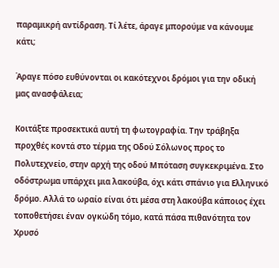παραμικρή αντίδραση. Τί λέτε, άραγε μπορούμε να κάνουμε κάτι;

Άραγε πόσο ευθύνονται οι κακότεχνοι δρόμοι για την οδική μας ανασφάλεια;

Κοιτάξτε προσεκτικά αυτή τη φωτογραφία. Την τράβηξα προχθές κοντά στο τέρμα της Οδού Σόλωνος προς το Πολυτεχνείο, στην αρχή της οδού Μπόταση συγκεκριμένα. Στο οδόστρωμα υπάρχει μια λακούβα, όχι κάτι σπάνιο για Ελληνικό δρόμο. Αλλά το ωραίο είναι ότι μέσα στη λακούβα κάποιος έχει τοποθετήσει έναν ογκώδη τόμο, κατά πάσα πιθανότητα τον Χρυσό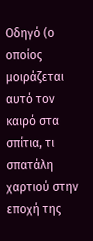Οδηγό (ο οποίος μοιράζεται αυτό τον καιρό στα σπίτια, τι σπατάλη χαρτιού στην εποχή της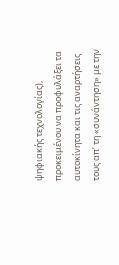ψηφιακής τεχνολογίας), προκειμένου να προφυλάξει τα αυτοκίνητα και τις αναρτήσεις τους απ’ τη «συνάντηση» με την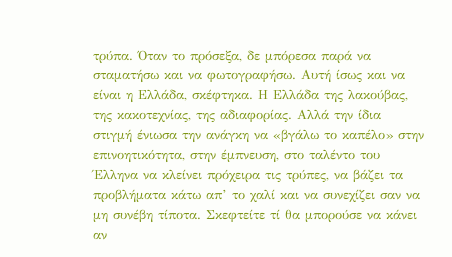τρύπα. Όταν το πρόσεξα, δε μπόρεσα παρά να σταματήσω και να φωτογραφήσω. Αυτή ίσως και να είναι η Ελλάδα, σκέφτηκα. Η Ελλάδα της λακούβας, της κακοτεχνίας, της αδιαφορίας. Αλλά την ίδια στιγμή ένιωσα την ανάγκη να «βγάλω το καπέλο» στην επινοητικότητα, στην έμπνευση, στο ταλέντο του Έλληνα να κλείνει πρόχειρα τις τρύπες, να βάζει τα προβλήματα κάτω απ’ το χαλί και να συνεχίζει σαν να μη συνέβη τίποτα. Σκεφτείτε τί θα μπορούσε να κάνει αν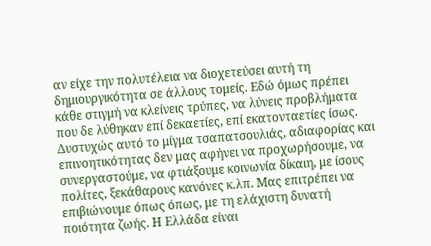αν είχε την πολυτέλεια να διοχετεύσει αυτή τη δημιουργικότητα σε άλλους τομείς. Εδώ όμως πρέπει κάθε στιγμή να κλείνεις τρύπες, να λύνεις προβλήματα που δε λύθηκαν επί δεκαετίες, επί εκατονταετίες ίσως. Δυστυχώς αυτό το μίγμα τσαπατσουλιάς, αδιαφορίας και επινοητικότητας δεν μας αφήνει να προχωρήσουμε, να συνεργαστούμε, να φτιάξουμε κοινωνία δίκαιη, με ίσους πολίτες, ξεκάθαρους κανόνες κ.λπ. Μας επιτρέπει να επιβιώνουμε όπως όπως, με τη ελάχιστη δυνατή ποιότητα ζωής. Η Ελλάδα είναι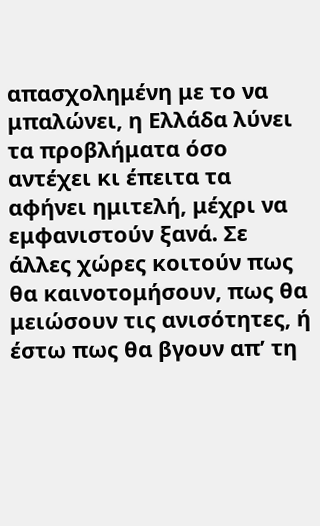απασχολημένη με το να μπαλώνει, η Ελλάδα λύνει τα προβλήματα όσο αντέχει κι έπειτα τα αφήνει ημιτελή, μέχρι να εμφανιστούν ξανά. Σε άλλες χώρες κοιτούν πως θα καινοτομήσουν, πως θα μειώσουν τις ανισότητες, ή έστω πως θα βγουν απ’ τη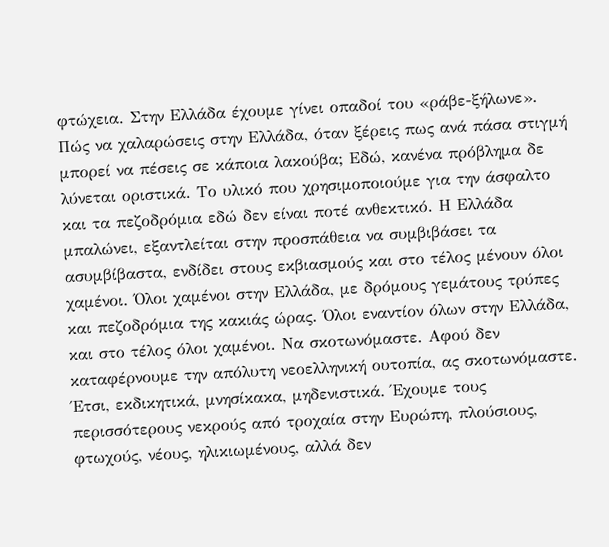φτώχεια. Στην Ελλάδα έχουμε γίνει οπαδοί του «ράβε-ξήλωνε». Πώς να χαλαρώσεις στην Ελλάδα, όταν ξέρεις πως ανά πάσα στιγμή μπορεί να πέσεις σε κάποια λακούβα; Εδώ, κανένα πρόβλημα δε λύνεται οριστικά. Το υλικό που χρησιμοποιούμε για την άσφαλτο και τα πεζοδρόμια εδώ δεν είναι ποτέ ανθεκτικό. Η Ελλάδα μπαλώνει, εξαντλείται στην προσπάθεια να συμβιβάσει τα ασυμβίβαστα, ενδίδει στους εκβιασμούς και στο τέλος μένουν όλοι χαμένοι. Όλοι χαμένοι στην Ελλάδα, με δρόμους γεμάτους τρύπες και πεζοδρόμια της κακιάς ώρας. Όλοι εναντίον όλων στην Ελλάδα, και στο τέλος όλοι χαμένοι. Να σκοτωνόμαστε. Αφού δεν καταφέρνουμε την απόλυτη νεοελληνική ουτοπία, ας σκοτωνόμαστε. Έτσι, εκδικητικά, μνησίκακα, μηδενιστικά. Έχουμε τους περισσότερους νεκρούς από τροχαία στην Ευρώπη, πλούσιους, φτωχούς, νέους, ηλικιωμένους, αλλά δεν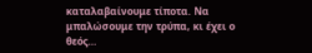καταλαβαίνουμε τίποτα. Να μπαλώσουμε την τρύπα, κι έχει ο θεός…